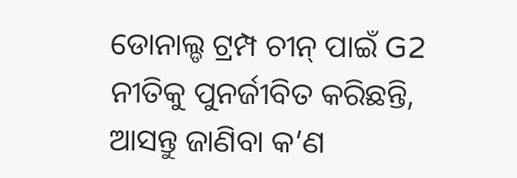ଡୋନାଲ୍ଡ ଟ୍ରମ୍ପ ଚୀନ୍ ପାଇଁ G2 ନୀତିକୁ ପୁନର୍ଜୀବିତ କରିଛନ୍ତି, ଆସନ୍ତୁ ଜାଣିବା କ’ଣ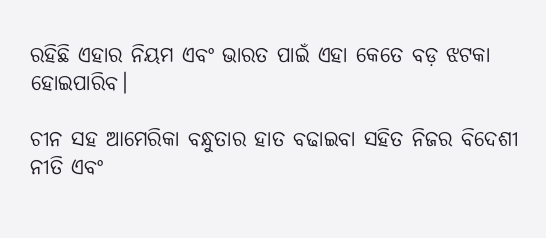ରହିଛି ଏହାର ନିୟମ ଏବଂ ଭାରତ ପାଇଁ ଏହା କେତେ ବଡ଼ ଝଟକା ହୋଇପାରିବ।

ଚୀନ ସହ ଆମେରିକା ବନ୍ଧୁତାର ହାତ ବଢାଇବା ସହିତ ନିଜର ବିଦେଶୀ ନୀତି ଏବଂ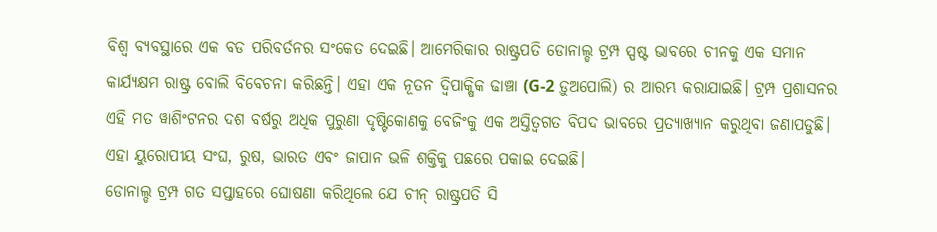ବିଶ୍ୱ ବ୍ୟବସ୍ଥାରେ ଏକ ବଡ ପରିବର୍ତନର ସଂକେତ ଦେଇଛି। ଆମେରିକାର ରାଷ୍ଟ୍ରପତି ଡୋନାଲ୍ଡ ଟ୍ରମ୍ପ ସ୍ପଷ୍ଟ ଭାବରେ ଚୀନକୁ ଏକ ସମାନ କାର୍ଯ୍ୟକ୍ଷମ ରାଷ୍ଟ୍ର ବୋଲି ବିବେଚନା କରିଛନ୍ତି। ଏହା ଏକ ନୂତନ ଦ୍ୱିପାକ୍ଷିକ ଢାଞ୍ଚା (G-2 ଡ଼ୁଅପୋଲି) ର ଆରମ୍ଭ କରାଯାଇଛି। ଟ୍ରମ୍ପ ପ୍ରଶାସନର ଏହି ମତ ୱାଶିଂଟନର ଦଶ ବର୍ଷରୁ ଅଧିକ ପୁରୁଣା ଦୃଷ୍ଟିକୋଣକୁ ବେଜିଂକୁ ଏକ ଅସ୍ତିତ୍ୱଗତ ବିପଦ ଭାବରେ ପ୍ରତ୍ୟାଖ୍ୟାନ କରୁଥିବା ଜଣାପଡୁଛି। ଏହା ୟୁରୋପୀୟ ସଂଘ, ରୁଷ, ଭାରତ ଏବଂ ଜାପାନ ଭଳି ଶକ୍ତିକୁ ପଛରେ ପକାଇ ଦେଇଛି।
ଡୋନାଲ୍ଡ ଟ୍ରମ୍ପ ଗତ ସପ୍ତାହରେ ଘୋଷଣା କରିଥିଲେ ଯେ ଚୀନ୍ ରାଷ୍ଟ୍ରପତି ସି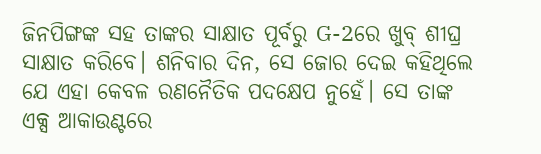ଜିନପିଙ୍ଗଙ୍କ ସହ ତାଙ୍କର ସାକ୍ଷାତ ପୂର୍ବରୁ G-2ରେ ଖୁବ୍ ଶୀଘ୍ର ସାକ୍ଷାତ କରିବେ। ଶନିବାର ଦିନ, ସେ ଜୋର ଦେଇ କହିଥିଲେ ଯେ ଏହା କେବଳ ରଣନୈତିକ ପଦକ୍ଷେପ ନୁହେଁ। ସେ ତାଙ୍କ ଏକ୍ସ ଆକାଉଣ୍ଟରେ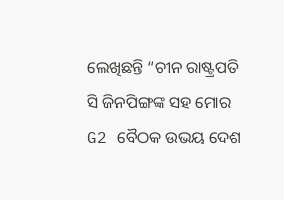ଲେଖିଛନ୍ତି “ଚୀନ ରାଷ୍ଟ୍ରପତି ସି ଜିନପିଙ୍ଗଙ୍କ ସହ ମୋର G2 ବୈଠକ ଉଭୟ ଦେଶ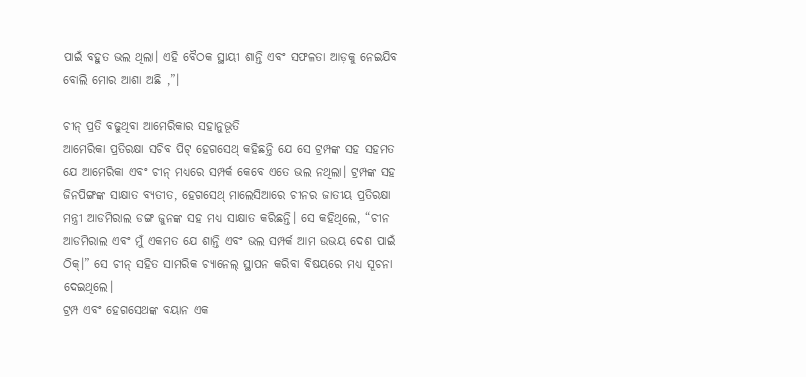ପାଇଁ ବହୁତ ଭଲ ଥିଲା। ଏହି ବୈଠକ ସ୍ଥାୟୀ ଶାନ୍ତି ଏବଂ ସଫଳତା ଆଡ଼କୁ ନେଇଯିବ ବୋଲି ମୋର ଆଶା ଅଛି ,”।

ଚୀନ୍ ପ୍ରତି ବଢୁଥିବା ଆମେରିକାର ସହାନୁଭୂତି
ଆମେରିକା ପ୍ରତିରକ୍ଷା ସଚିବ ପିଟ୍ ହେଗସେଥ୍ କହିଛନ୍ତି ଯେ ସେ ଟ୍ରମ୍ପଙ୍କ ସହ ସହମତ ଯେ ଆମେରିକା ଏବଂ ଚୀନ୍ ମଧ୍ୟରେ ସମ୍ପର୍କ କେବେ ଏତେ ଭଲ ନଥିଲା। ଟ୍ରମ୍ପଙ୍କ ସହ ଜିନପିଙ୍ଗଙ୍କ ସାକ୍ଷାତ ବ୍ୟତୀତ, ହେଗସେଥ୍ ମାଲେସିଆରେ ଚୀନର ଜାତୀୟ ପ୍ରତିରକ୍ଷା ମନ୍ତ୍ରୀ ଆଡମିରାଲ ଡଙ୍ଗ ଜୁନଙ୍କ ସହ ମଧ୍ୟ ସାକ୍ଷାତ କରିଛନ୍ତି। ସେ କହିଥିଲେ, “ଚୀନ ଆଡମିରାଲ ଏବଂ ମୁଁ ଏକମତ ଯେ ଶାନ୍ତି ଏବଂ ଭଲ ସମ୍ପର୍କ ଆମ ଉଭୟ ଦେଶ ପାଇଁ ଠିକ୍।” ସେ ଚୀନ୍ ସହିତ ସାମରିକ ଚ୍ୟାନେଲ୍ ସ୍ଥାପନ କରିବା ବିଷୟରେ ମଧ୍ୟ ସୂଚନା ଦେଇଥିଲେ।
ଟ୍ରମ୍ପ ଏବଂ ହେଗସେଥଙ୍କ ବୟାନ ଏକ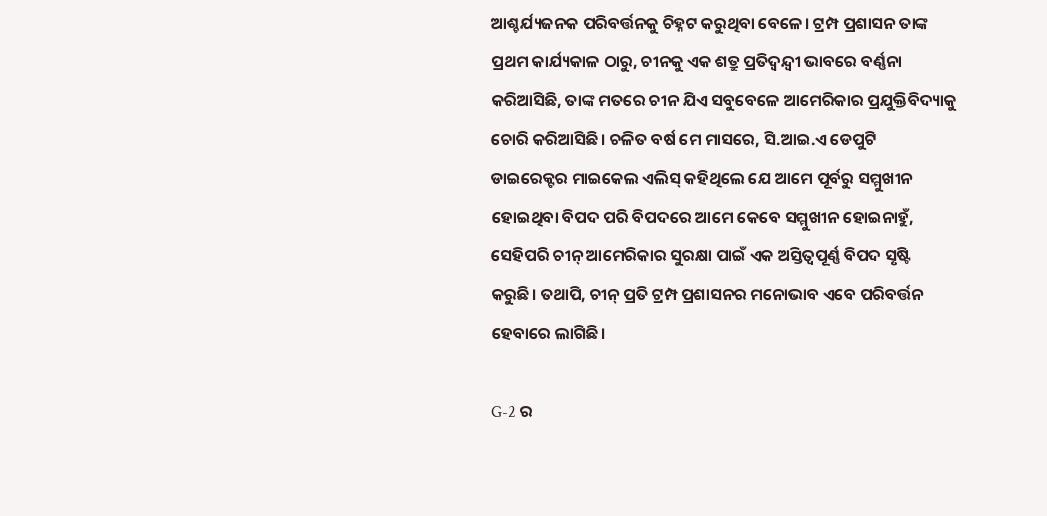ଆଶ୍ଚର୍ଯ୍ୟଜନକ ପରିବର୍ତ୍ତନକୁ ଚିହ୍ନଟ କରୁଥିବା ବେଳେ। ଟ୍ରମ୍ପ ପ୍ରଶାସନ ତାଙ୍କ ପ୍ରଥମ କାର୍ଯ୍ୟକାଳ ଠାରୁ, ଚୀନକୁ ଏକ ଶତ୍ରୁ ପ୍ରତିଦ୍ୱନ୍ଦ୍ୱୀ ଭାବରେ ବର୍ଣ୍ଣନା କରିଆସିଛି, ତାଙ୍କ ମତରେ ଚୀନ ଯିଏ ସବୁବେଳେ ଆମେରିକାର ପ୍ରଯୁକ୍ତିବିଦ୍ୟାକୁ ଚୋରି କରିଆସିଛି। ଚଳିତ ବର୍ଷ ମେ ମାସରେ, ସି.ଆଇ.ଏ ଡେପୁଟି ଡାଇରେକ୍ଟର ମାଇକେଲ ଏଲିସ୍ କହିଥିଲେ ଯେ ଆମେ ପୂର୍ବରୁ ସମ୍ମୁଖୀନ ହୋଇଥିବା ବିପଦ ପରି ବିପଦରେ ଆମେ କେବେ ସମ୍ମୁଖୀନ ହୋଇନାହୁଁ, ସେହିପରି ଚୀନ୍ ଆମେରିକାର ସୁରକ୍ଷା ପାଇଁ ଏକ ଅସ୍ତିତ୍ୱପୂର୍ଣ୍ଣ ବିପଦ ସୃଷ୍ଟି କରୁଛି। ତଥାପି, ଚୀନ୍ ପ୍ରତି ଟ୍ରମ୍ପ ପ୍ରଶାସନର ମନୋଭାବ ଏବେ ପରିବର୍ତ୍ତନ ହେବାରେ ଲାଗିଛି।

G-2 ର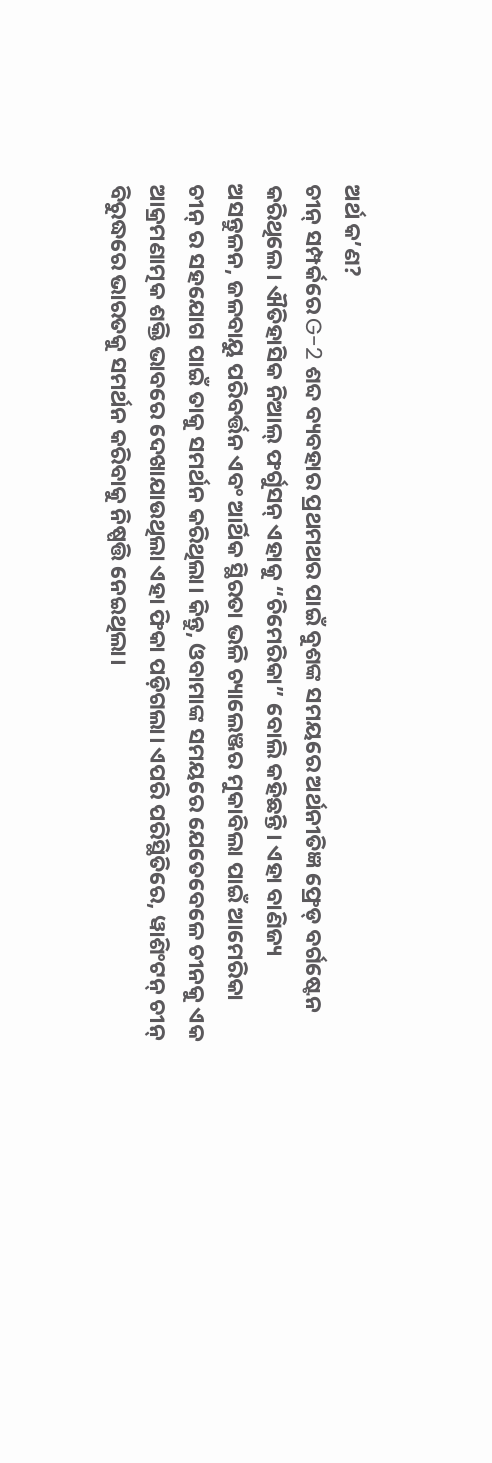ଅର୍ଥ କ’ଣ?
ଚୀନ୍ ସମ୍ପର୍କରେ G-2 ଶବ୍ଦ ବ୍ୟବହାର ପ୍ରଥମଥର ପାଇଁ ବୁଶଙ୍କ ସମୟରେ ଅର୍ଥନୀତିଜ୍ଞ ଫ୍ରେଡ୍ ବର୍ଗଷ୍ଟେନ କରିଥିଲେ। ଐତିହାସିକ ନିଆଲ୍ ଫର୍ଗୁସନ୍ ଏହାକୁ “ଚିମେରିକା” ବୋଲି କହିଛନ୍ତି। ଏହା ବାଣିଜ୍ୟ ଅସନ୍ତୁଳନ, ଜଳବାୟୁ ପରିବର୍ତ୍ତନ ଏବଂ ଆର୍ଥିକ ସ୍ଥିରତା ଭଳି ଚ୍ୟାଲେଞ୍ଜର ମୁକାବିଲା ପାଇଁ ଆମେରିକା ଚୀନ୍ ର ସହଯୋଗ ପାଇଁ ତାକୁ ସମର୍ଥନ କରିଥିଲା। କିନ୍ତୁ, ଓବାମାଙ୍କ ସମୟରେ ଯେତେବେଳେ ଚୀନକୁ ଏକ ଆକ୍ରମଣାତ୍ମକ ଶକ୍ତି ଭାବରେ ଦେଖାଯାଉଥିଲା ଏହା ଫିକା ପଡ଼ିଗଲା। ଏପରି ପରିସ୍ଥିତିରେ, ୱାଶିଂଟନ୍ ଚୀନ୍ ବିରୁଦ୍ଧରେ ଭାରତକୁ ସମର୍ଥନ କରିବାକୁ ନିଷ୍ପତ୍ତି ନେଇଥିଲା।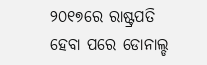୨୦୧୭ରେ ରାଷ୍ଟ୍ରପତି ହେବା ପରେ ଡୋନାଲ୍ଡ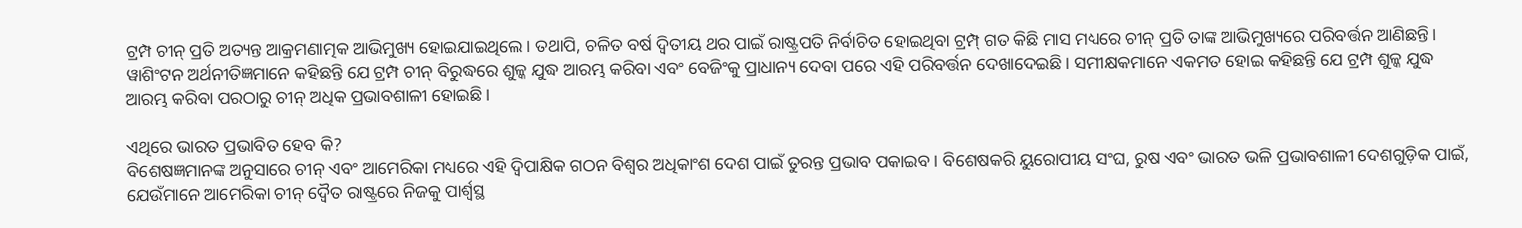ଟ୍ରମ୍ପ ଚୀନ୍ ପ୍ରତି ଅତ୍ୟନ୍ତ ଆକ୍ରମଣାତ୍ମକ ଆଭିମୁଖ୍ୟ ହୋଇଯାଇଥିଲେ। ତଥାପି, ଚଳିତ ବର୍ଷ ଦ୍ୱିତୀୟ ଥର ପାଇଁ ରାଷ୍ଟ୍ରପତି ନିର୍ବାଚିତ ହୋଇଥିବା ଟ୍ରମ୍ପ୍ ଗତ କିଛି ମାସ ମଧ୍ୟରେ ଚୀନ୍ ପ୍ରତି ତାଙ୍କ ଆଭିମୁଖ୍ୟରେ ପରିବର୍ତ୍ତନ ଆଣିଛନ୍ତି। ୱାଶିଂଟନ ଅର୍ଥନୀତିଜ୍ଞମାନେ କହିଛନ୍ତି ଯେ ଟ୍ରମ୍ପ ଚୀନ୍ ବିରୁଦ୍ଧରେ ଶୁଳ୍କ ଯୁଦ୍ଧ ଆରମ୍ଭ କରିବା ଏବଂ ବେଜିଂକୁ ପ୍ରାଧାନ୍ୟ ଦେବା ପରେ ଏହି ପରିବର୍ତ୍ତନ ଦେଖାଦେଇଛି। ସମୀକ୍ଷକମାନେ ଏକମତ ହୋଇ କହିଛନ୍ତି ଯେ ଟ୍ରମ୍ପ ଶୁଳ୍କ ଯୁଦ୍ଧ ଆରମ୍ଭ କରିବା ପରଠାରୁ ଚୀନ୍ ଅଧିକ ପ୍ରଭାବଶାଳୀ ହୋଇଛି।

ଏଥିରେ ଭାରତ ପ୍ରଭାବିତ ହେବ କି?
ବିଶେଷଜ୍ଞମାନଙ୍କ ଅନୁସାରେ ଚୀନ୍ ଏବଂ ଆମେରିକା ମଧ୍ୟରେ ଏହି ଦ୍ୱିପାକ୍ଷିକ ଗଠନ ବିଶ୍ୱର ଅଧିକାଂଶ ଦେଶ ପାଇଁ ତୁରନ୍ତ ପ୍ରଭାବ ପକାଇବ। ବିଶେଷକରି ୟୁରୋପୀୟ ସଂଘ, ରୁଷ ଏବଂ ଭାରତ ଭଳି ପ୍ରଭାବଶାଳୀ ଦେଶଗୁଡ଼ିକ ପାଇଁ, ଯେଉଁମାନେ ଆମେରିକା ଚୀନ୍ ଦ୍ୱୈତ ରାଷ୍ଟ୍ରରେ ନିଜକୁ ପାର୍ଶ୍ଵସ୍ଥ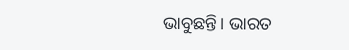ଭାବୁଛନ୍ତି। ଭାରତ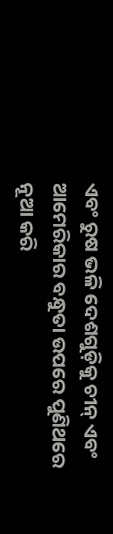ଏବଂ ରୁଷ ଭଳି ଦେଶଗୁଡ଼ିକୁ ଚୀନ୍ ଏବଂ ଆମେରିକାର ବନ୍ଧୁତା ଉପରେ ପୁଣିଥରେ ନୂଆ କରି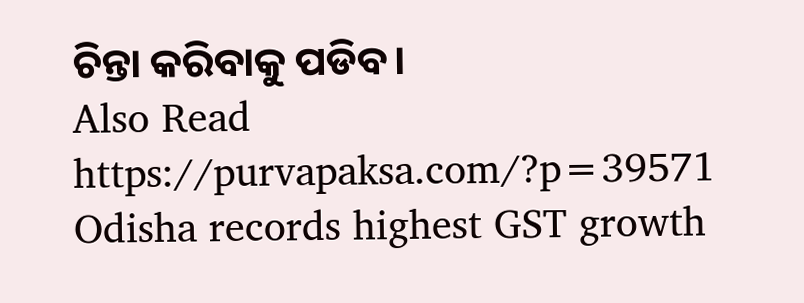ଚିନ୍ତା କରିବାକୁ ପଡିବ।
Also Read https://purvapaksa.com/?p=39571
Odisha records highest GST growth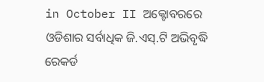in October II ଅକ୍ଟୋବରରେ ଓଡିଶାର ସର୍ବାଧିକ ଜି.ଏସ୍.ଟି ଅଭିବୃଦ୍ଧି ରେକର୍ଡ